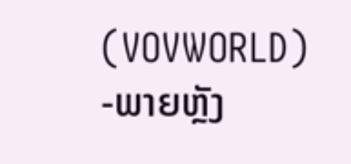(VOVWORLD) -ພາຍຫຼັງ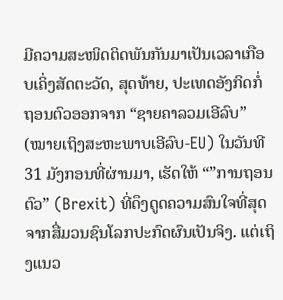ມີຄວາມສະໜິດຕິດພັນກັນມາເປັນເວລາເກືອບເຄິ່ງສັດຕະວັດ, ສຸດທ້າຍ, ປະເທດອັງກິດກໍ່ ຖອນຕົວອອກຈາກ “ຊາຍຄາລວມເອີລົບ” (ໝາຍເຖິງສະຫະພາບເອີລົບ-EU) ໃນວັນທີ 31 ມັງກອນທີ່ຜ່ານມາ, ເຮັດໃຫ້ “”ການຖອນຕົວ” (Brexit) ທີ່ດຶງດູດຄວາມສົນໃຈທີ່ສຸດຈາກສື່ມວນຊົນໂລກປະກົດຜົນເປັນຈິງ. ແຕ່ເຖິງແນວ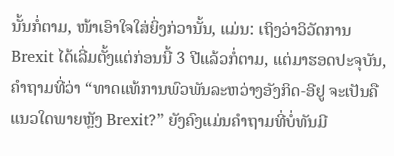ນັ້ນກໍ່ຕາມ, ໜ້າເອົາໃຈໃສ່ຍິ່ງກ່ວານັ້ນ, ແມ່ນ: ເຖິງວ່າວິວັດການ Brexit ໄດ້ເລີ່ມຕັ້ງແຕ່ກ່ອນນີ້ 3 ປີແລ້ວກໍ່ຕາມ, ແຕ່ມາຮອດປະຈຸບັນ, ຄຳຖາມທີ່ວ່າ “ທາດແທ້ການພົວພັນລະຫວ່າງອັງກິດ-ອີຢູ ຈະເປັນຄືແນວໃດພາຍຫຼັງ Brexit?” ຍັງຄົງແມ່ນຄຳຖາມທີ່ບໍ່ທັນມີ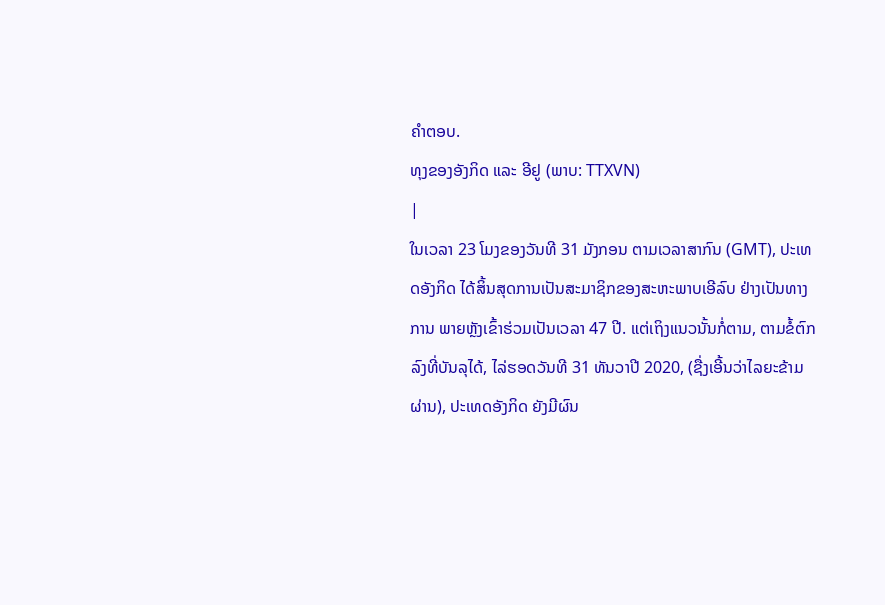ຄຳຕອບ.
ທຸງຂອງອັງກິດ ແລະ ອີຢູ (ພາບ: TTXVN)
|
ໃນເວລາ 23 ໂມງຂອງວັນທີ 31 ມັງກອນ ຕາມເວລາສາກົນ (GMT), ປະເທດອັງກິດ ໄດ້ສິ້ນສຸດການເປັນສະມາຊິກຂອງສະຫະພາບເອີລົບ ຢ່າງເປັນທາງການ ພາຍຫຼັງເຂົ້າຮ່ວມເປັນເວລາ 47 ປີ. ແຕ່ເຖິງແນວນັ້ນກໍ່ຕາມ, ຕາມຂໍ້ຕົກລົງທີ່ບັນລຸໄດ້, ໄລ່ຮອດວັນທີ 31 ທັນວາປີ 2020, (ຊື່ງເອີ້ນວ່າໄລຍະຂ້າມຜ່ານ), ປະເທດອັງກິດ ຍັງມີຜົນ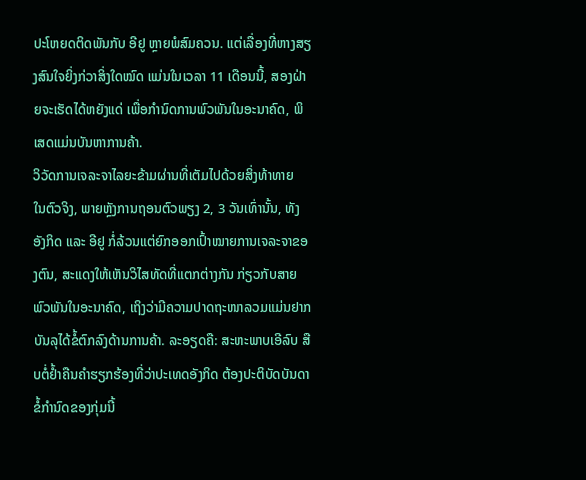ປະໂຫຍດຕິດພັນກັບ ອີຢູ ຫຼາຍພໍສົມຄວນ. ແຕ່ເລື່ອງທີ່ຫາງສຽງສົນໃຈຍິ່ງກ່ວາສິ່ງໃດໝົດ ແມ່ນໃນເວລາ 11 ເດືອນນີ້, ສອງຝ່າຍຈະເຮັດໄດ້ຫຍັງແດ່ ເພື່ອກຳນົດການພົວພັນໃນອະນາຄົດ, ພິເສດແມ່ນບັນຫາການຄ້າ.
ວິວັດການເຈລະຈາໄລຍະຂ້າມຜ່ານທີ່ເຕັມໄປດ້ວຍສິ່ງທ້າທາຍ
ໃນຕົວຈິງ, ພາຍຫຼັງການຖອນຕົວພຽງ 2, 3 ວັນເທົ່ານັ້ນ, ທັງອັງກິດ ແລະ ອີຢູ ກໍ່ລ້ວນແຕ່ຍົກອອກເປົ້າໝາຍການເຈລະຈາຂອງຕົນ, ສະແດງໃຫ້ເຫັນວິໄສທັດທີ່ແຕກຕ່າງກັນ ກ່ຽວກັບສາຍພົວພັນໃນອະນາຄົດ, ເຖິງວ່າມີຄວາມປາດຖະໜາລວມແມ່ນຢາກບັນລຸໄດ້ຂໍ້ຕົກລົງດ້ານການຄ້າ. ລະອຽດຄື: ສະຫະພາບເອີລົບ ສືບຕໍ່ຢ້ຳຄືນຄຳຮຽກຮ້ອງທີ່ວ່າປະເທດອັງກິດ ຕ້ອງປະຕິບັດບັນດາຂໍ້ກຳນົດຂອງກຸ່ມນີ້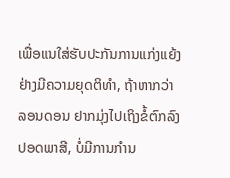ເພື່ອແນໃສ່ຮັບປະກັນການແກ່ງແຍ້ງຢ່າງມີຄວາມຍຸດຕິທຳ, ຖ້າຫາກວ່າ ລອນດອນ ຢາກມຸ່ງໄປເຖິງຂໍ້ຕົກລົງປອດພາສີ, ບໍ່ມີການກຳນ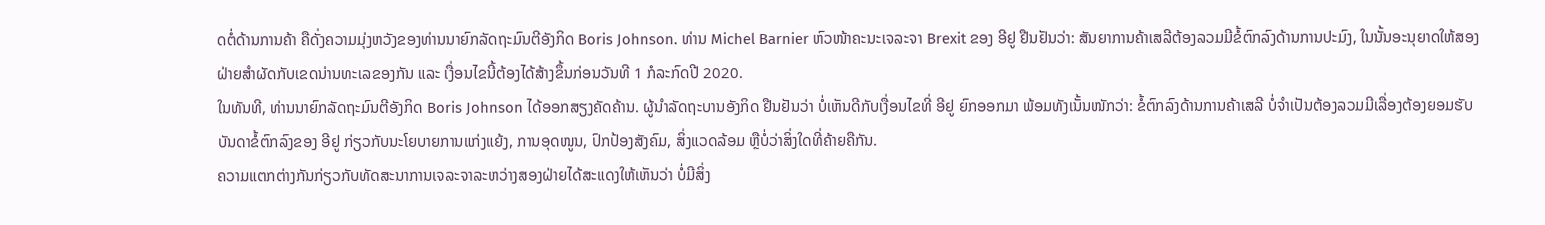ດຕໍ່ດ້ານການຄ້າ ຄືດັ່ງຄວາມມຸ່ງຫວັງຂອງທ່ານນາຍົກລັດຖະມົນຕີອັງກິດ Boris Johnson. ທ່ານ Michel Barnier ຫົວໜ້າຄະນະເຈລະຈາ Brexit ຂອງ ອີຢູ ຢືນຢັນວ່າ: ສັນຍາການຄ້າເສລີຕ້ອງລວມມີຂໍ້ຕົກລົງດ້ານການປະມົງ, ໃນນັ້ນອະນຸຍາດໃຫ້ສອງຝ່າຍສຳຜັດກັບເຂດນ່ານທະເລຂອງກັນ ແລະ ເງື່ອນໄຂນີ້ຕ້ອງໄດ້ສ້າງຂຶ້ນກ່ອນວັນທີ 1 ກໍລະກົດປີ 2020.
ໃນທັນທີ, ທ່ານນາຍົກລັດຖະມົນຕີອັງກິດ Boris Johnson ໄດ້ອອກສຽງຄັດຄ້ານ. ຜູ້ນຳລັດຖະບານອັງກິດ ຢືນຢັນວ່າ ບໍ່ເຫັນດີກັບເງື່ອນໄຂທີ່ ອີຢູ ຍົກອອກມາ ພ້ອມທັງເນັ້ນໜັກວ່າ: ຂໍ້ຕົກລົງດ້ານການຄ້າເສລີ ບໍ່ຈຳເປັນຕ້ອງລວມມີເລື່ອງຕ້ອງຍອມຮັບບັນດາຂໍ້ຕົກລົງຂອງ ອີຢູ ກ່ຽວກັບນະໂຍບາຍການແກ່ງແຍ້ງ, ການອຸດໜູນ, ປົກປ້ອງສັງຄົມ, ສິ່ງແວດລ້ອມ ຫຼືບໍ່ວ່າສິ່ງໃດທີ່ຄ້າຍຄືກັນ.
ຄວາມແຕກຕ່າງກັນກ່ຽວກັບທັດສະນາການເຈລະຈາລະຫວ່າງສອງຝ່າຍໄດ້ສະແດງໃຫ້ເຫັນວ່າ ບໍ່ມີສິ່ງ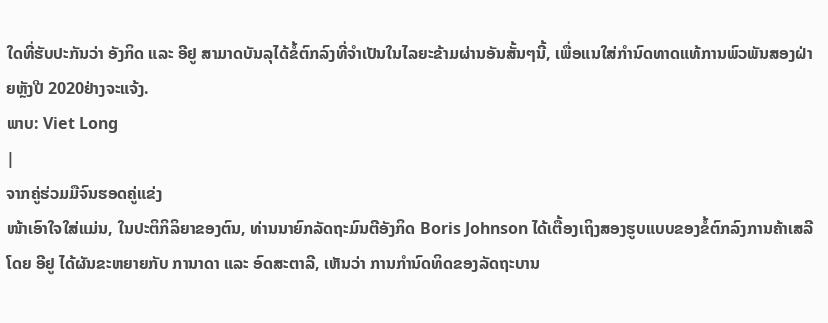ໃດທີ່ຮັບປະກັນວ່າ ອັງກິດ ແລະ ອີຢູ ສາມາດບັນລຸໄດ້ຂໍ້ຕົກລົງທີ່ຈຳເປັນໃນໄລຍະຂ້າມຜ່ານອັນສັ້ນໆນີ້, ເພື່ອແນໃສ່ກຳນົດທາດແທ້ການພົວພັນສອງຝ່າຍຫຼັງປີ 2020ຢ່າງຈະແຈ້ງ.
ພາບ: Viet Long
|
ຈາກຄູ່ຮ່ວມມືຈົນຮອດຄູ່ແຂ່ງ
ໜ້າເອົາໃຈໃສ່ແມ່ນ, ໃນປະຕິກິລິຍາຂອງຕົນ, ທ່ານນາຍົກລັດຖະມົນຕີອັງກິດ Boris Johnson ໄດ້ເຕື້ອງເຖິງສອງຮູບແບບຂອງຂໍ້ຕົກລົງການຄ້າເສລີ ໂດຍ ອີຢູ ໄດ້ຜັນຂະຫຍາຍກັບ ການາດາ ແລະ ອົດສະຕາລີ, ເຫັນວ່າ ການກຳນົດທິດຂອງລັດຖະບານ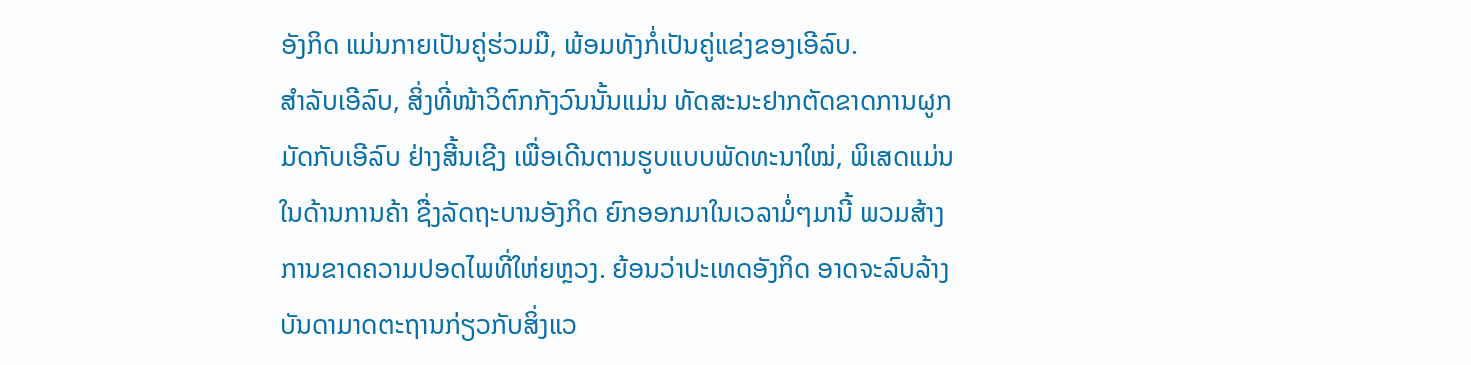ອັງກິດ ແມ່ນກາຍເປັນຄູ່ຮ່ວມມື, ພ້ອມທັງກໍ່ເປັນຄູ່ແຂ່ງຂອງເອີລົບ.
ສຳລັບເອີລົບ, ສິ່ງທີ່ໜ້າວິຕົກກັງວົນນັ້ນແມ່ນ ທັດສະນະຢາກຕັດຂາດການຜູກມັດກັບເອີລົບ ຢ່າງສີ້ນເຊີງ ເພື່ອເດີນຕາມຮູບແບບພັດທະນາໃໝ່, ພິເສດແມ່ນໃນດ້ານການຄ້າ ຊື່ງລັດຖະບານອັງກິດ ຍົກອອກມາໃນເວລາມໍ່ໆມານີ້ ພວມສ້າງການຂາດຄວາມປອດໄພທີ່ໃຫ່ຍຫຼວງ. ຍ້ອນວ່າປະເທດອັງກິດ ອາດຈະລົບລ້າງບັນດາມາດຕະຖານກ່ຽວກັບສິ່ງແວ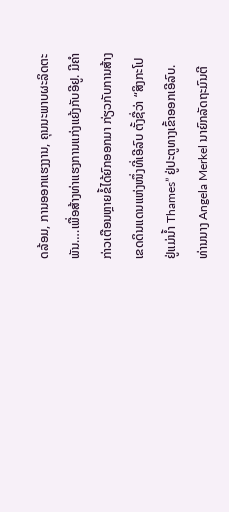ດລ້ອມ, ການອອກແຮງງານ, ຄຸນນະພາບຜະລິດຕະພັນ….ເພື່ອສ້າງທ່າແຮງການແກ່ງແຍ້ງກັບອີຢູ. ມີຄຳກ່າວເຕືອນຫຼາຍຂໍ້ໄດ້ຍົກອອກມາ ກ່ຽວກັບການສ້າງເຂດດິນແດນແຫ່ງໜຶ່ງທີ່ເອີລົບ ຕັ້ງຊື່ວ່າ “ສິງກະໂປ ຢູ່ແມ່ນ້ຳ Thames” ຢູ່ປະຕູທາງເຂົ້າອອກເອີລົບ. ທ່ານນາງ Angela Merkel ນາຍົກລັດຖະມົນຕີ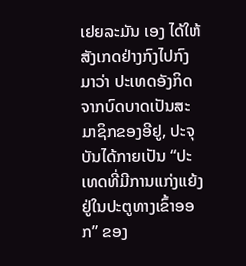ເຢຍລະມັນ ເອງ ໄດ້ໃຫ້ສັງເກດຢ່າງກົງໄປກົງມາວ່າ ປະເທດອັງກິດ ຈາກບົດບາດເປັນສະມາຊິກຂອງອີຢູ, ປະຈຸບັນໄດ້ກາຍເປັນ “ປະເທດທີ່ມີການແກ່ງແຍ້ງຢູ່ໃນປະຕູທາງເຂົ້າອອກ” ຂອງ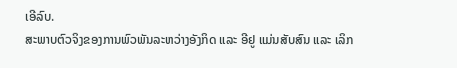ເອີລົບ.
ສະພາບຕົວຈິງຂອງການພົວພັນລະຫວ່າງອັງກິດ ແລະ ອີຢູ ແມ່ນສັບສົນ ແລະ ເລິກ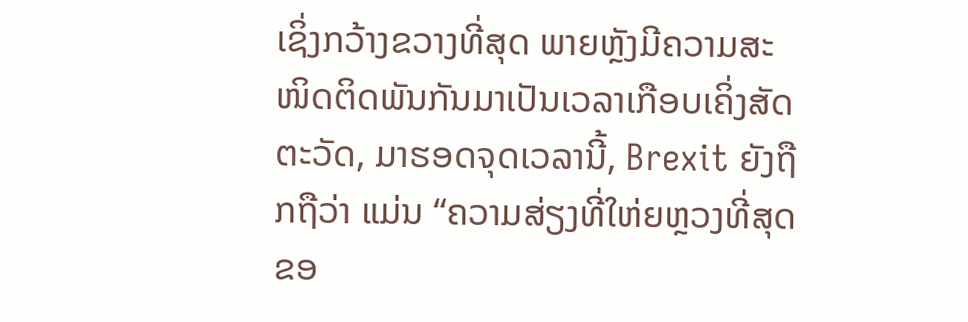ເຊິ່ງກວ້າງຂວາງທີ່ສຸດ ພາຍຫຼັງມີຄວາມສະໜິດຕິດພັນກັນມາເປັນເວລາເກືອບເຄິ່ງສັດຕະວັດ, ມາຮອດຈຸດເວລານີ້, Brexit ຍັງຖືກຖືວ່າ ແມ່ນ “ຄວາມສ່ຽງທີ່ໃຫ່ຍຫຼວງທີ່ສຸດຂອ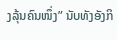ງລຸ້ນຄົນໜຶ່ງ” ນັບທັງອັງກິ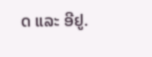ດ ແລະ ອີຢູ.